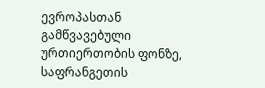ევროპასთან გამწვავებული ურთიერთობის ფონზე, საფრანგეთის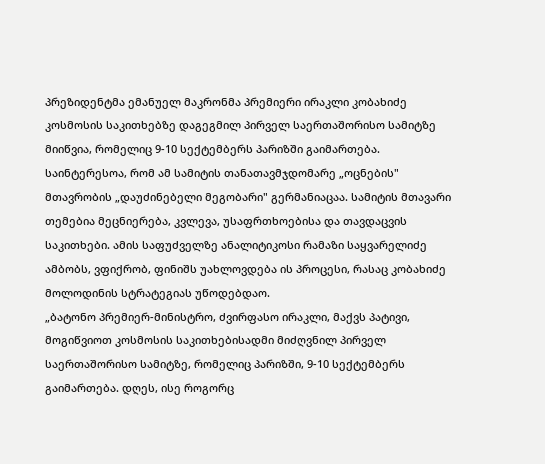პრეზიდენტმა ემანუელ მაკრონმა პრემიერი ირაკლი კობახიძე კოსმოსის საკითხებზე დაგეგმილ პირველ საერთაშორისო სამიტზე მიიწვია, რომელიც 9-10 სექტემბერს პარიზში გაიმართება. საინტერესოა, რომ ამ სამიტის თანათავმჯდომარე „ოცნების" მთავრობის „დაუძინებელი მეგობარი" გერმანიაცაა. სამიტის მთავარი თემებია მეცნიერება, კვლევა, უსაფრთხოებისა და თავდაცვის საკითხები. ამის საფუძველზე ანალიტიკოსი რამაზი საყვარელიძე ამბობს, ვფიქრობ, ფინიშს უახლოვდება ის პროცესი, რასაც კობახიძე მოლოდინის სტრატეგიას უწოდებდაო.
„ბატონო პრემიერ-მინისტრო, ძვირფასო ირაკლი, მაქვს პატივი, მოგიწვიოთ კოსმოსის საკითხებისადმი მიძღვნილ პირველ საერთაშორისო სამიტზე, რომელიც პარიზში, 9-10 სექტემბერს გაიმართება. დღეს, ისე როგორც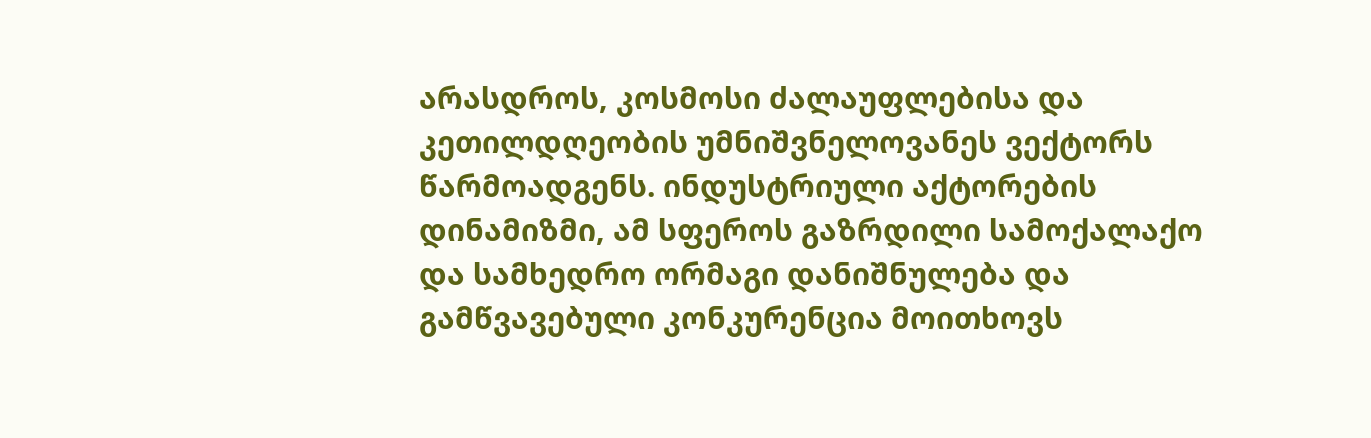არასდროს, კოსმოსი ძალაუფლებისა და კეთილდღეობის უმნიშვნელოვანეს ვექტორს წარმოადგენს. ინდუსტრიული აქტორების დინამიზმი, ამ სფეროს გაზრდილი სამოქალაქო და სამხედრო ორმაგი დანიშნულება და გამწვავებული კონკურენცია მოითხოვს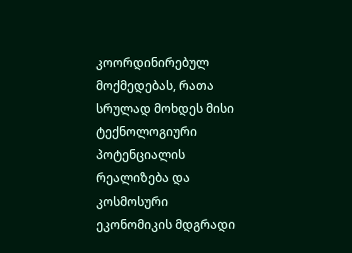კოორდინირებულ მოქმედებას, რათა სრულად მოხდეს მისი ტექნოლოგიური პოტენციალის რეალიზება და კოსმოსური ეკონომიკის მდგრადი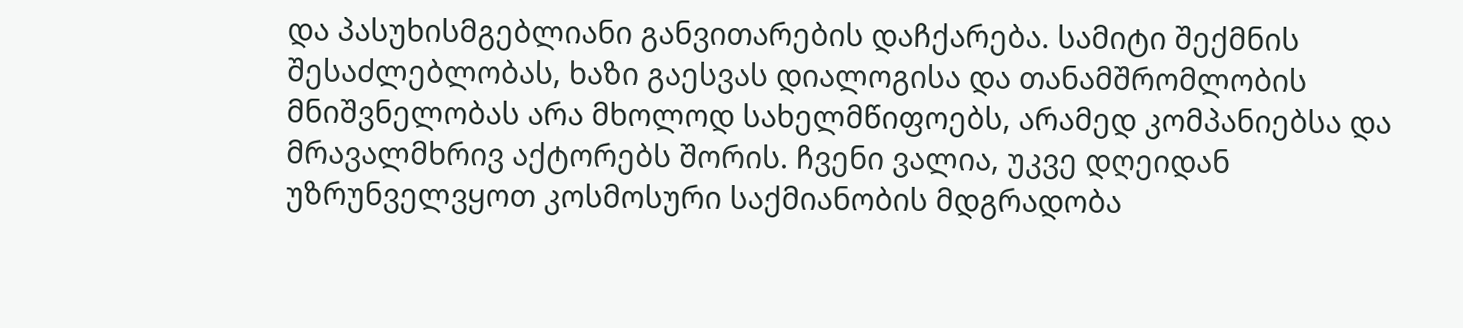და პასუხისმგებლიანი განვითარების დაჩქარება. სამიტი შექმნის შესაძლებლობას, ხაზი გაესვას დიალოგისა და თანამშრომლობის მნიშვნელობას არა მხოლოდ სახელმწიფოებს, არამედ კომპანიებსა და მრავალმხრივ აქტორებს შორის. ჩვენი ვალია, უკვე დღეიდან უზრუნველვყოთ კოსმოსური საქმიანობის მდგრადობა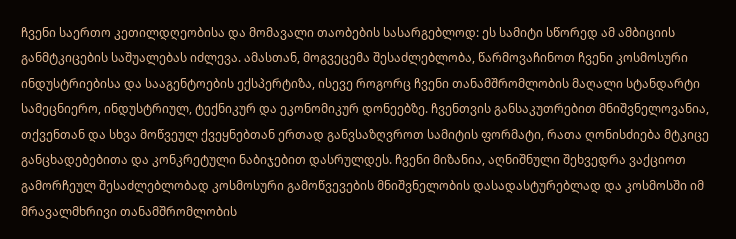ჩვენი საერთო კეთილდღეობისა და მომავალი თაობების სასარგებლოდ: ეს სამიტი სწორედ ამ ამბიციის განმტკიცების საშუალებას იძლევა. ამასთან, მოგვეცემა შესაძლებლობა, წარმოვაჩინოთ ჩვენი კოსმოსური ინდუსტრიებისა და სააგენტოების ექსპერტიზა, ისევე როგორც ჩვენი თანამშრომლობის მაღალი სტანდარტი სამეცნიერო, ინდუსტრიულ, ტექნიკურ და ეკონომიკურ დონეებზე. ჩვენთვის განსაკუთრებით მნიშვნელოვანია, თქვენთან და სხვა მოწვეულ ქვეყნებთან ერთად განვსაზღვროთ სამიტის ფორმატი, რათა ღონისძიება მტკიცე განცხადებებითა და კონკრეტული ნაბიჯებით დასრულდეს. ჩვენი მიზანია, აღნიშნული შეხვედრა ვაქციოთ გამორჩეულ შესაძლებლობად კოსმოსური გამოწვევების მნიშვნელობის დასადასტურებლად და კოსმოსში იმ მრავალმხრივი თანამშრომლობის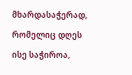მხარდასაჭერად, რომელიც დღეს ისე საჭიროა,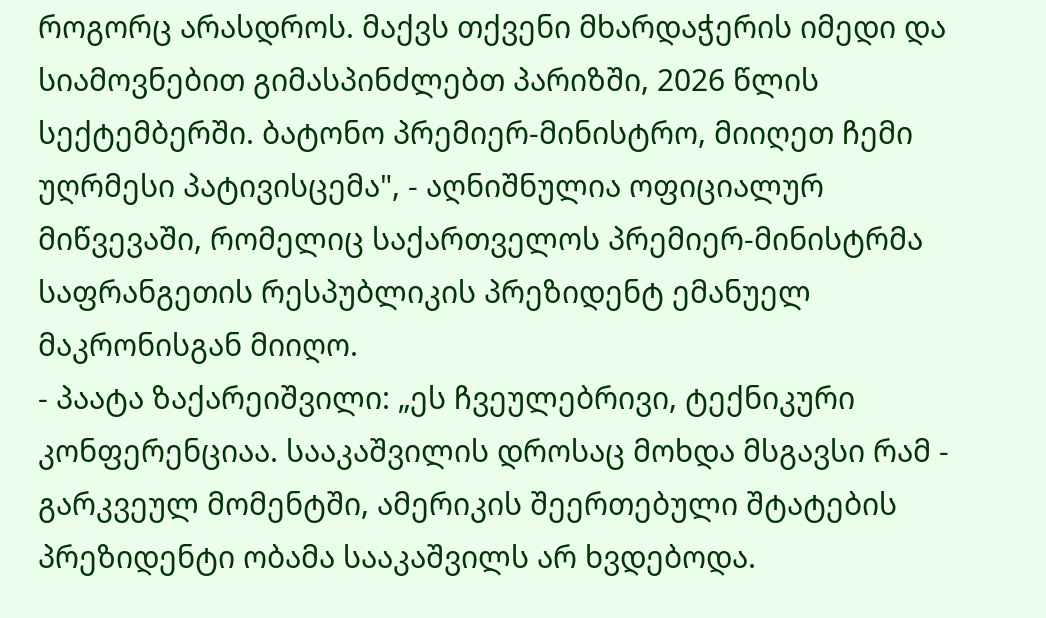როგორც არასდროს. მაქვს თქვენი მხარდაჭერის იმედი და სიამოვნებით გიმასპინძლებთ პარიზში, 2026 წლის სექტემბერში. ბატონო პრემიერ-მინისტრო, მიიღეთ ჩემი უღრმესი პატივისცემა", - აღნიშნულია ოფიციალურ მიწვევაში, რომელიც საქართველოს პრემიერ-მინისტრმა საფრანგეთის რესპუბლიკის პრეზიდენტ ემანუელ მაკრონისგან მიიღო.
- პაატა ზაქარეიშვილი: „ეს ჩვეულებრივი, ტექნიკური კონფერენციაა. სააკაშვილის დროსაც მოხდა მსგავსი რამ - გარკვეულ მომენტში, ამერიკის შეერთებული შტატების პრეზიდენტი ობამა სააკაშვილს არ ხვდებოდა.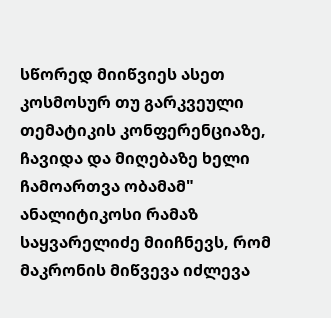სწორედ მიიწვიეს ასეთ კოსმოსურ თუ გარკვეული თემატიკის კონფერენციაზე, ჩავიდა და მიღებაზე ხელი ჩამოართვა ობამამ"
ანალიტიკოსი რამაზ საყვარელიძე მიიჩნევს, რომ მაკრონის მიწვევა იძლევა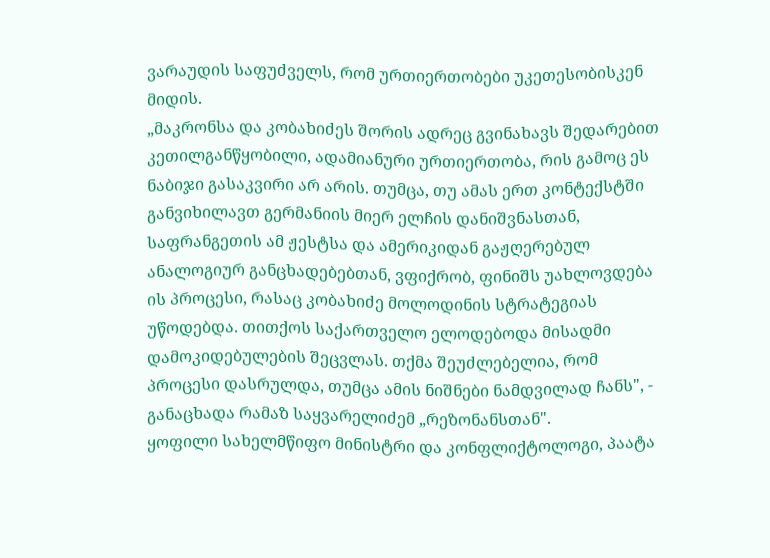ვარაუდის საფუძველს, რომ ურთიერთობები უკეთესობისკენ მიდის.
„მაკრონსა და კობახიძეს შორის ადრეც გვინახავს შედარებით კეთილგანწყობილი, ადამიანური ურთიერთობა, რის გამოც ეს ნაბიჯი გასაკვირი არ არის. თუმცა, თუ ამას ერთ კონტექსტში განვიხილავთ გერმანიის მიერ ელჩის დანიშვნასთან, საფრანგეთის ამ ჟესტსა და ამერიკიდან გაჟღერებულ ანალოგიურ განცხადებებთან, ვფიქრობ, ფინიშს უახლოვდება ის პროცესი, რასაც კობახიძე მოლოდინის სტრატეგიას უწოდებდა. თითქოს საქართველო ელოდებოდა მისადმი დამოკიდებულების შეცვლას. თქმა შეუძლებელია, რომ პროცესი დასრულდა, თუმცა ამის ნიშნები ნამდვილად ჩანს", - განაცხადა რამაზ საყვარელიძემ „რეზონანსთან".
ყოფილი სახელმწიფო მინისტრი და კონფლიქტოლოგი, პაატა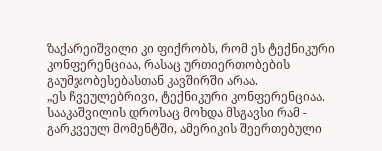ზაქარეიშვილი კი ფიქრობს, რომ ეს ტექნიკური კონფერენციაა, რასაც ურთიერთობების გაუმჯობესებასთან კავშირში არაა.
„ეს ჩვეულებრივი, ტექნიკური კონფერენციაა. სააკაშვილის დროსაც მოხდა მსგავსი რამ - გარკვეულ მომენტში, ამერიკის შეერთებული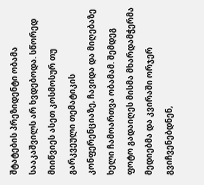შტატების პრეზიდენტი ობამა სააკაშვილს არ ხვდებოდა. სწორედ მიიწვიეს ასეთ კოსმოსურ თუ გარკვეული თემატიკის კონფერენციაზე, ჩავიდა და მიღებაზე ხელი ჩამოართვა ობამამ. შემდეგ ფოტო გადაიღეს მისმა მხარდამჭერმა მედიებმა და კვირაში ორჯერ გვიჩვენებდნენ,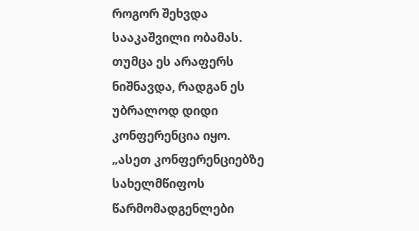როგორ შეხვდა სააკაშვილი ობამას. თუმცა ეს არაფერს ნიშნავდა, რადგან ეს უბრალოდ დიდი კონფერენცია იყო.
„ასეთ კონფერენციებზე სახელმწიფოს წარმომადგენლები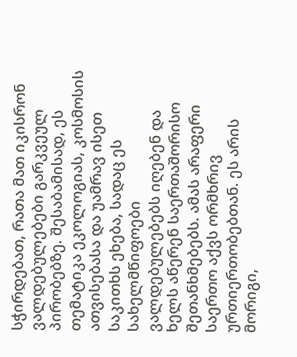სჭირდებათ, რათა მათ იკისრონ ვალდებულებები გარკვეულ პირობებზე. შესაბამისად, ეს თემატიკა ეკოლოგიას, კოსმოსის ათვისებასა და უამრავ ისეთ საკითხს ეხება, სადაც ეს სახელმწიფოები ვალდებულებებს იღებენ და ხელს აწერენ საერთაშორისო შეთანხმებებს. ამას არაფერი საერთო აქვს ორმხრივ ურთიერთობებთან. ეს არის მორიგი,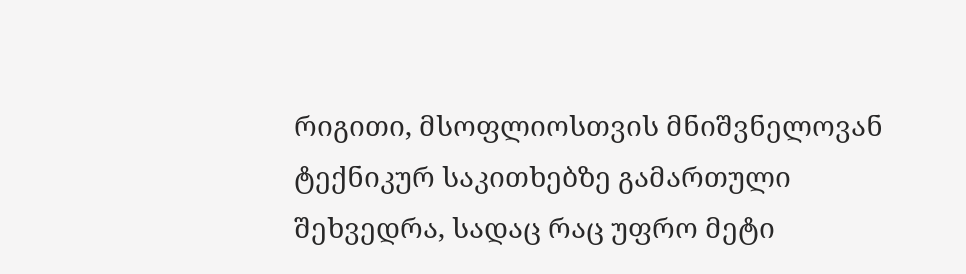რიგითი, მსოფლიოსთვის მნიშვნელოვან ტექნიკურ საკითხებზე გამართული შეხვედრა, სადაც რაც უფრო მეტი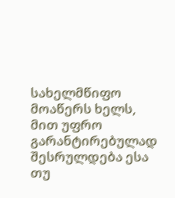სახელმწიფო მოაწერს ხელს, მით უფრო გარანტირებულად შესრულდება ესა თუ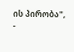ის პირობა", -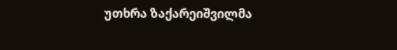უთხრა ზაქარეიშვილმა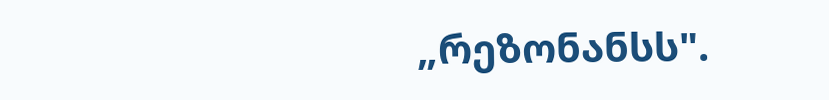„რეზონანსს".